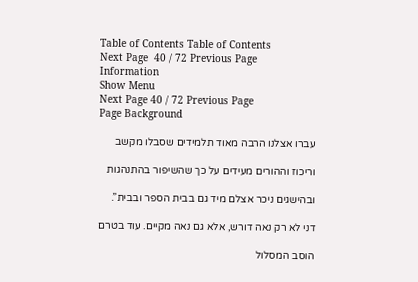Table of Contents Table of Contents
Next Page  40 / 72 Previous Page
Information
Show Menu
Next Page 40 / 72 Previous Page
Page Background

עברו אצלנו הרבה מאוד תלמידים שסבלו מקשב

וריכוז וההורים מעידים על כך שהשיפור בהתנהגות

ובהישגים ניכר אצלם מיד גם בבית הספר ובבית”.

דני לא רק נאה דורש, אלא גם נאה מקיים. עוד בטרם

הוסב המסלול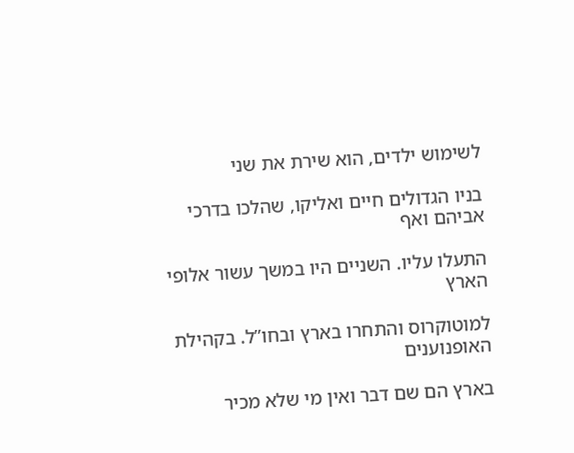לשימוש ילדים, הוא שירת את שני

בניו הגדולים חיים ואליקו, שהלכו בדרכי אביהם ואף

התעלו עליו. השניים היו במשך עשור אלופי הארץ

למוטוקרוס והתחרו בארץ ובחו”ל. בקהילת האופנוענים

בארץ הם שם דבר ואין מי שלא מכיר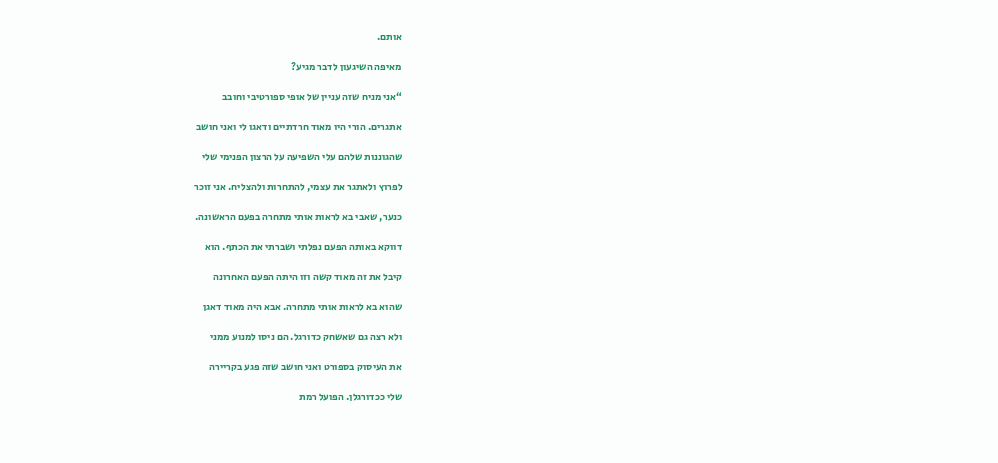אותם.

מאיפה השיגעון לדבר מגיע?

“אני מניח שזה עניין של אופי ספורטיבי וחובב

אתגרים. הורי היו מאוד חרדתיים ודאגו לי ואני חושב

שהגוננות שלהם עלי השפיעה על הרצון הפנימי שלי

לפרוץ ולאתגר את עצמי, להתחרות ולהצליח. אני זוכר

כנער, שאבי בא לראות אותי מתחרה בפעם הראשונה.

דווקא באותה הפעם נפלתי ושברתי את הכתף. הוא

קיבל את זה מאוד קשה וזו היתה הפעם האחרונה

שהוא בא לראות אותי מתחרה. אבא היה מאוד דאגן

ולא רצה גם שאשחק כדורגל. הם ניסו למנוע ממני

את העיסוק בספורט ואני חושב שזה פגע בקריירה

שלי ככדורגלן. הפועל רמת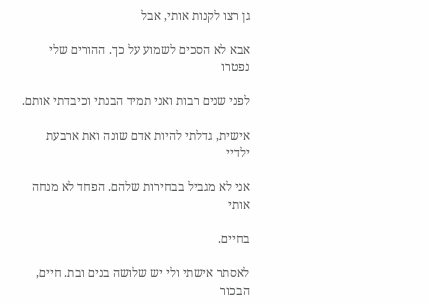גן רצו לקנות אותי, אבל

אבא לא הסכים לשמוע על כך. ההורים שלי נפטרו

לפני שנים רבות ואני תמיד הבנתי וכיבדתי אותם.

אישית, גדלתי להיות אדם שונה ואת ארבעת ילדיי

אני לא מגביל בבחירות שלהם. הפחד לא מנחה אותי

בחיים.

לאסתר אישתי ולי יש שלושה בנים ובת. חיים, הבכור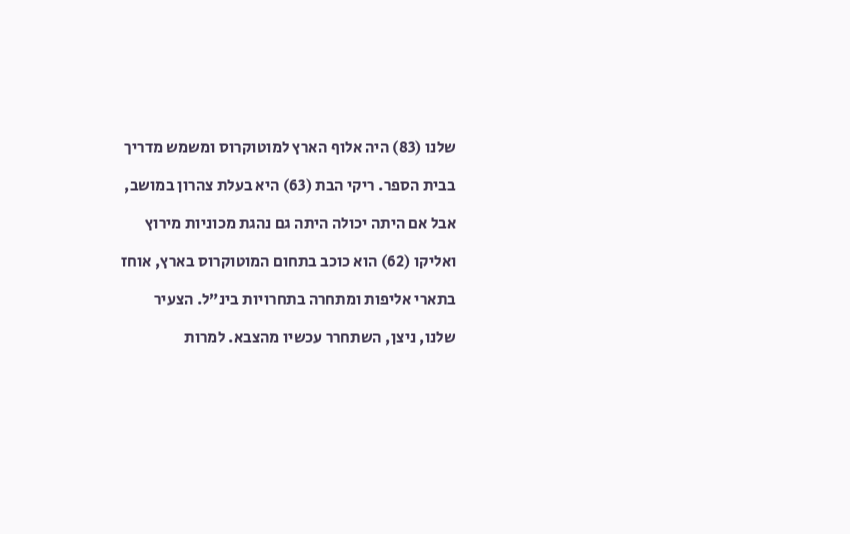שלנו (83) היה אלוף הארץ למוטוקרוס ומשמש מדריך

בבית הספר. ריקי הבת (63) היא בעלת צהרון במושב,

אבל אם היתה יכולה היתה גם נהגת מכוניות מירוץ

ואליקו (62) הוא כוכב בתחום המוטוקרוס בארץ, אוחז

בתארי אליפות ומתחרה בתחרויות בינ”ל. הצעיר

שלנו, ניצן, השתחרר עכשיו מהצבא. למרות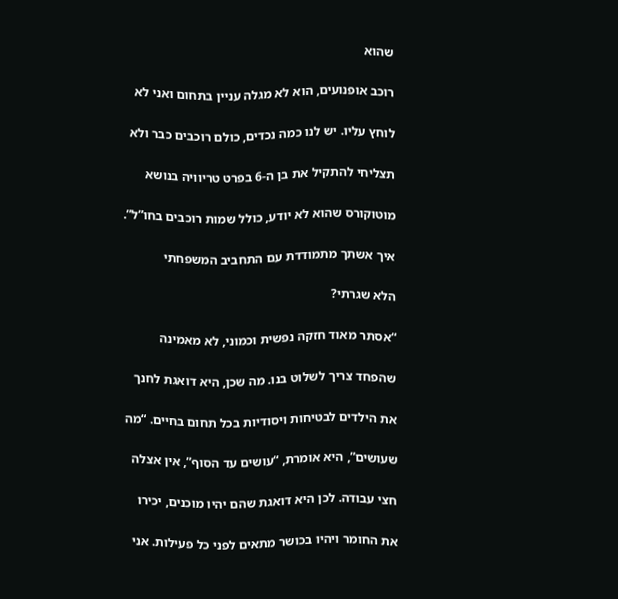שהוא

רוכב אופנועים, הוא לא מגלה עניין בתחום ואני לא

לוחץ עליו. יש לנו כמה נכדים, כולם רוכבים כבר ולא

תצליחי להתקיל את בן ה-6 בפרט טריוויה בנושא

מוטוקורס שהוא לא יודע, כולל שמות רוכבים בחו”ל”.

איך אשתך מתמודדת עם התחביב המשפחתי

הלא שגרתי?

“אסתר מאוד חזקה נפשית וכמוני, לא מאמינה

שהפחד צריך לשלוט בנו. מה שכן, היא דואגת לחנך

את הילדים לבטיחות ויסודיות בכל תחום בחיים. “מה

שעושים”, היא אומרת, “עושים עד הסוף”, אין אצלה

חצי עבודה. לכן היא דואגת שהם יהיו מוכנים, יכירו

את החומר ויהיו בכושר מתאים לפני כל פעילות. אני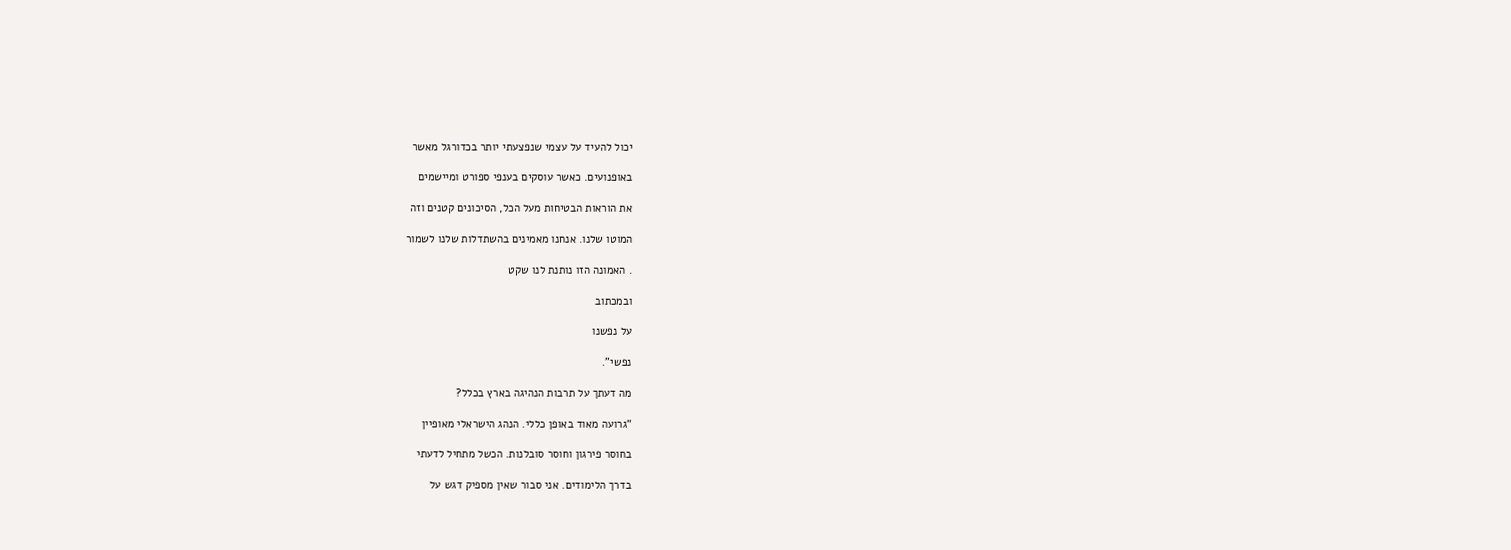יכול להעיד על עצמי שנפצעתי יותר בכדורגל מאשר

באופנועים. כאשר עוסקים בענפי ספורט ומיישמים

את הוראות הבטיחות מעל הכל, הסיכונים קטנים וזה

המוטו שלנו. אנחנו מאמינים בהשתדלות שלנו לשמור

. האמונה הזו נותנת לנו שקט

ובמכתוב

על נפשנו

נפשי”.

מה דעתך על תרבות הנהיגה בארץ בכלל?

“גרועה מאוד באופן כללי. הנהג הישראלי מאופיין

בחוסר פירגון וחוסר סובלנות. הכשל מתחיל לדעתי

בדרך הלימודים. אני סבור שאין מספיק דגש על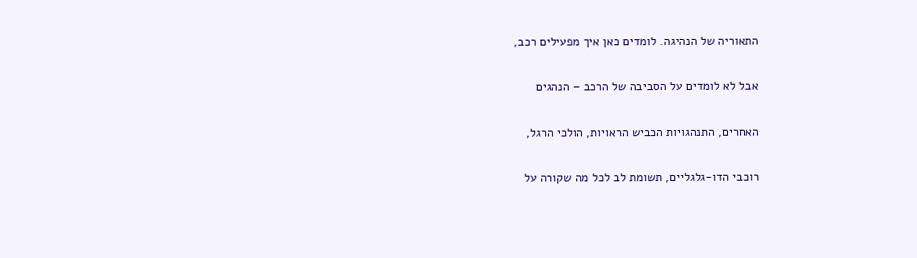התאוריה של הנהיגה. לומדים כאן איך מפעילים רכב,

אבל לא לומדים על הסביבה של הרכב – הנהגים

האחרים, התנהגויות הכביש הראויות, הולכי הרגל,

רוכבי הדו-גלגליים, תשומת לב לכל מה שקורה על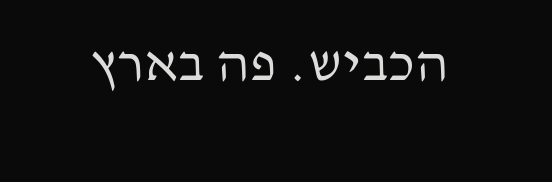הכביש. פה בארץ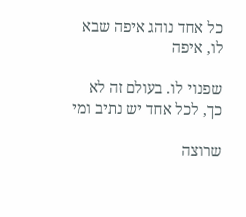כל אחד נוהג איפה שבא לו, איפה

שפנוי לו. בעולם זה לא כך, לכל אחד יש נתיב ומי

שרוצה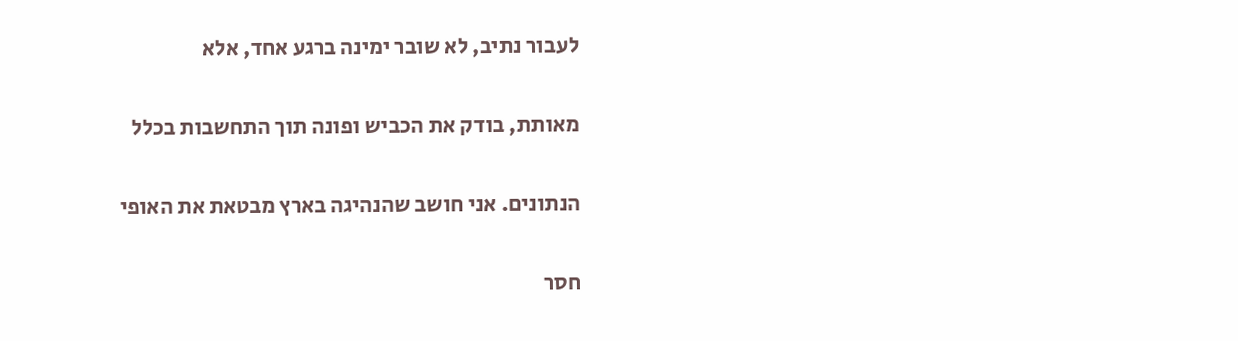לעבור נתיב, לא שובר ימינה ברגע אחד, אלא

מאותת, בודק את הכביש ופונה תוך התחשבות בכלל

הנתונים. אני חושב שהנהיגה בארץ מבטאת את האופי

חסר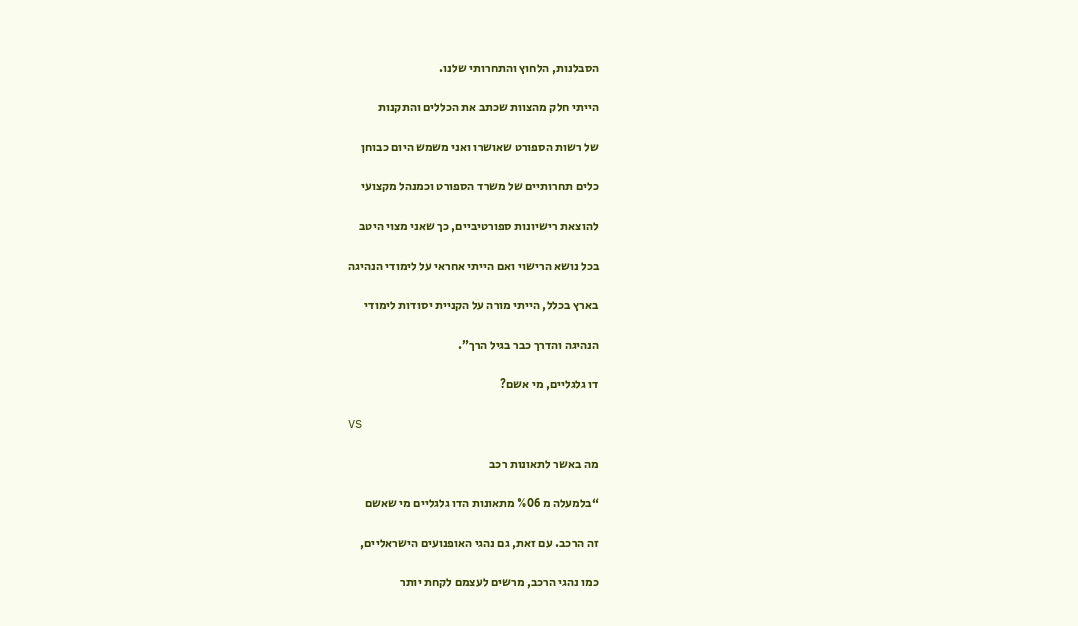הסבלנות, הלחוץ והתחרותי שלנו.

הייתי חלק מהצוות שכתב את הכללים והתקנות

של רשות הספורט שאושרו ואני משמש היום כבוחן

כלים תחרותיים של משרד הספורט וכמנהל מקצועי

להוצאת רישיונות ספורטיביים, כך שאני מצוי היטב

בכל נושא הרישוי ואם הייתי אחראי על לימודי הנהיגה

בארץ בכלל, הייתי מורה על הקניית יסודות לימודי

הנהיגה והדרך כבר בגיל הרך”.

דו גלגליים, מי אשם?

VS

מה באשר לתאונות רכב

“בלמעלה מ %06 מתאונות הדו גלגליים מי שאשם

זה הרכב. עם זאת, גם נהגי האופנועים הישראליים,

כמו נהגי הרכב, מרשים לעצמם לקחת יותר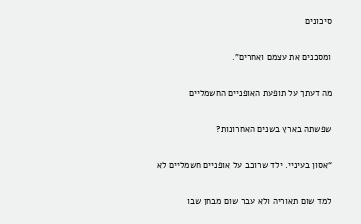סיכונים

ומסכנים את עצמם ואחרים”.

מה דעתך על תופעת האופניים החשמליים

שפשתה בארץ בשנים האחרונות?

“אסון בעיניי. ילד שרוכב על אופניים חשמליים לא

למד שום תאוריה ולא עבר שום מבחן שבו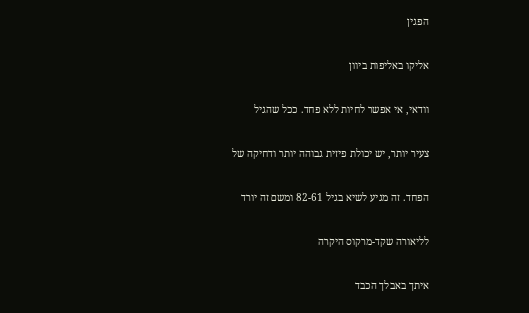הפגין

אליקו באליפות ביוון

וודאי, אי אפשר לחיות ללא פחד. ככל שהגיל

צעיר יותר, יש יכולת פיזית גבוהה יותר ודחיקה של

הפחד. זה מגיע לשיא בגיל 82-61 ומשם זה יורד

לליאורה שקד-מרקוס היקרה

איתך באבלך הכבד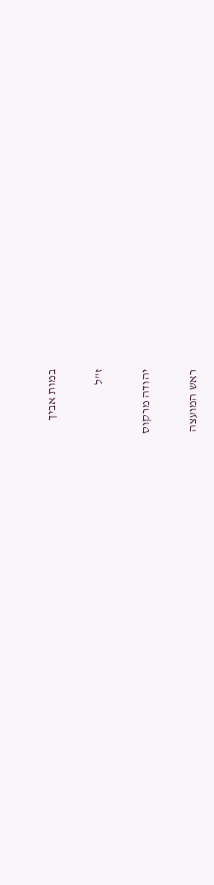במות אביך

ז"ל

יהודה מרקוס

ראש המועצה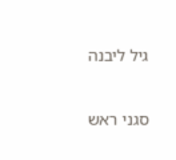גיל ליבנה

סגני ראש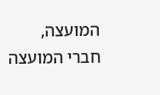המועצה, חברי המועצה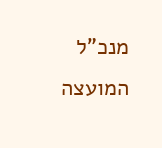מנכ"ל המועצה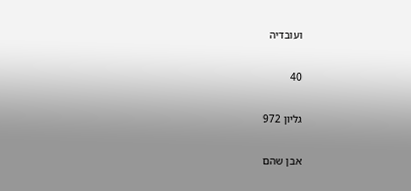ועובדיה

40

גליון 972

אבן שהם